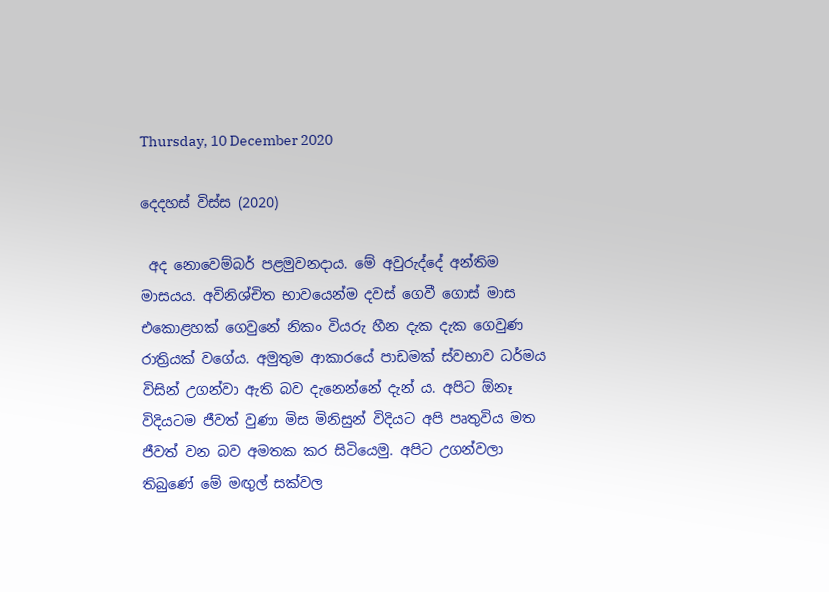Thursday, 10 December 2020

දෙදහස් විස්ස (2020)

 අද නොවෙම්බර් පළමුවනදාය. මේ අවුරුද්දේ අන්තිම මාසයය. අවිනිශ්චිත භාවයෙන්ම දවස් ගෙවී ගොස් මාස එකොළහක් ගෙවුනේ නිකං වියරු හීන දැක දැක ගෙවුණ රාත්‍රියක් වගේය. අමුතුම ආකාරයේ පාඩමක් ස්වභාව ධර්මය විසින් උගන්වා ඇති බව දැනෙන්නේ දැන් ය. අපිට ඕනෑ විදියටම ජීවත් වුණා මිස මිනිසුන් විදියට අපි පෘතුවිය මත ජීවත් වන බව අමතක කර සිටියෙමු. අපිට උගන්වලා තිබුණේ මේ මඟුල් සක්වල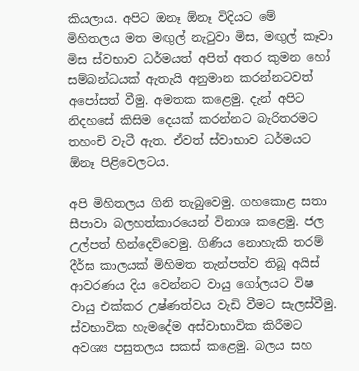කියලාය. අපිට ඔනෑ ඕනෑ විදියට මේ මිහිතලය මත මඟුල් නැටුවා මිස, මඟුල් කෑවා මිස ස්වභාව ධර්මයත් අපිත් අතර කුමන හෝ සම්බන්ධයක් ඇතැයි අනුමාන කරන්නටවත් අපෝසත් වීමු. අමතක කළෙමු. දැන් අපිට නිදහසේ කිසිම දෙයක් කරන්නට බැරිතරමට තහංචි වැටී ඇත. ඒවත් ස්වාභාව ධර්මයට ඕනෑ පිළිවෙලටය.

අපි මිහිතලය ගිනි තැබුවෙමු. ගහකොළ සතා සීපාවා බලහත්කාරයෙන් විනාශ කළෙමු. ජල උල්පත් හින්දෙව්වෙමු. ගිණිය නොහැකි තරම් දීර්ඝ කාලයක් මිහිමත තැන්පත්ව තිබූ අයිස් ආවරණය දිය වෙන්නට වායු ගෝලයට විෂ වායු එක්කර උෂ්ණත්වය වැඩි වීමට සැලස්වීමු. ස්වභාවික හැමදේම අස්වාභාවික කිරීමට අවශ්‍ය පසුතලය සකස් කළෙමු. බලය සහ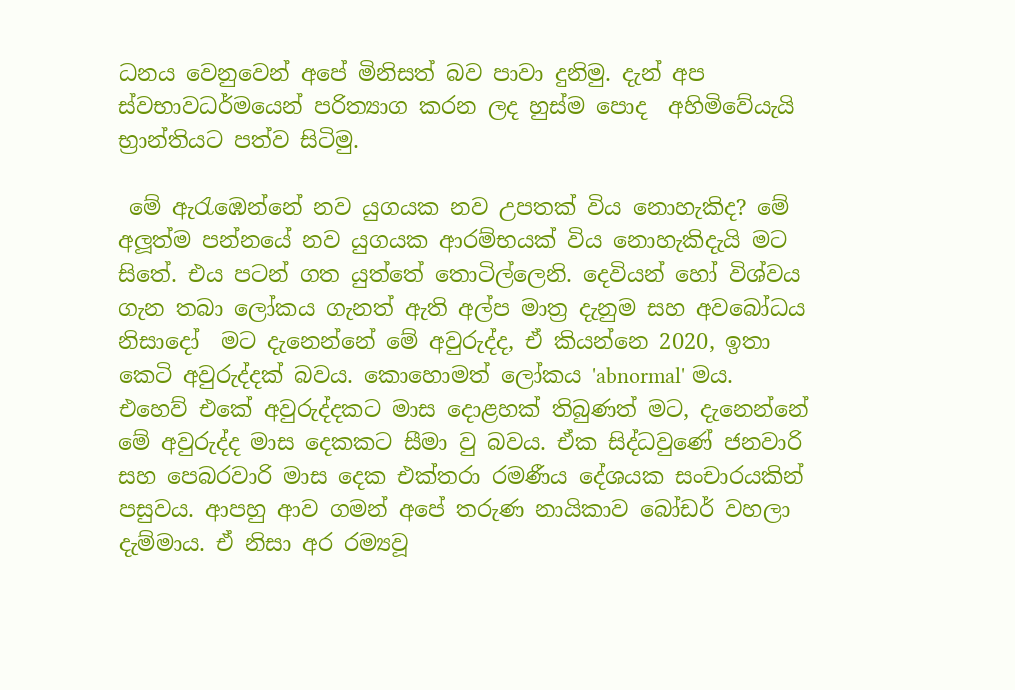ධනය වෙනුවෙන් අපේ මිනිසත් බව පාවා දුනිමු. දැන් අප ස්වභාවධර්මයෙන් පරිත්‍යාග කරන ලද හුස්ම පොද  අහිමිවේයැයි භ්‍රාන්තියට පත්ව සිටිමු.

 මේ ඇරැඹෙන්නේ නව යුගයක නව උපතක් විය නොහැකිද? මේ අලූත්ම පන්නයේ නව යුගයක ආරම්භයක් විය නොහැකිදැයි මට සිතේ. එය පටන් ගත යුත්තේ තොටිල්ලෙනි. දෙවියන් හෝ විශ්වය ගැන තබා ලෝකය ගැනත් ඇති අල්ප මාත්‍ර දැනුම සහ අවබෝධය නිසාදෝ  මට දැනෙන්නේ මේ අවුරුද්ද, ඒ කියන්නෙ 2020, ඉතා කෙටි අවුරුද්දක් බවය. කොහොමත් ලෝකය 'abnormal' මය. එහෙව් එකේ අවුරුද්දකට මාස දොළහක් තිබුණත් මට, දැනෙන්නේ මේ අවුරුද්ද මාස දෙකකට සීමා වු බවය. ඒක සිද්ධවුණේ ජනවාරි සහ පෙබරවාරි මාස දෙක එක්තරා රමණීය දේශයක සංචාරයකින් පසුවය. ආපහු ආව ගමන් අපේ තරුණ නායිකාව බෝඩර් වහලා දැම්මාය. ඒ නිසා අර රම්‍යවූ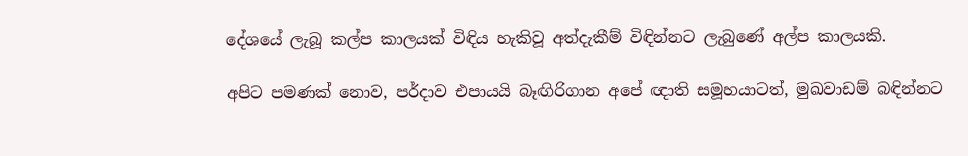දේශයේ ලැබූ කල්ප කාලයක් විඳිය හැකිවූ අත්දැකීම් විඳින්නට ලැබුණේ අල්ප කාලයකි.

අපිට පමණක් නොව, පර්දාව එපායයි බෑඟිරිගාන අපේ ඥාති සමූහයාටත්, මුඛවාඩම් බඳින්නට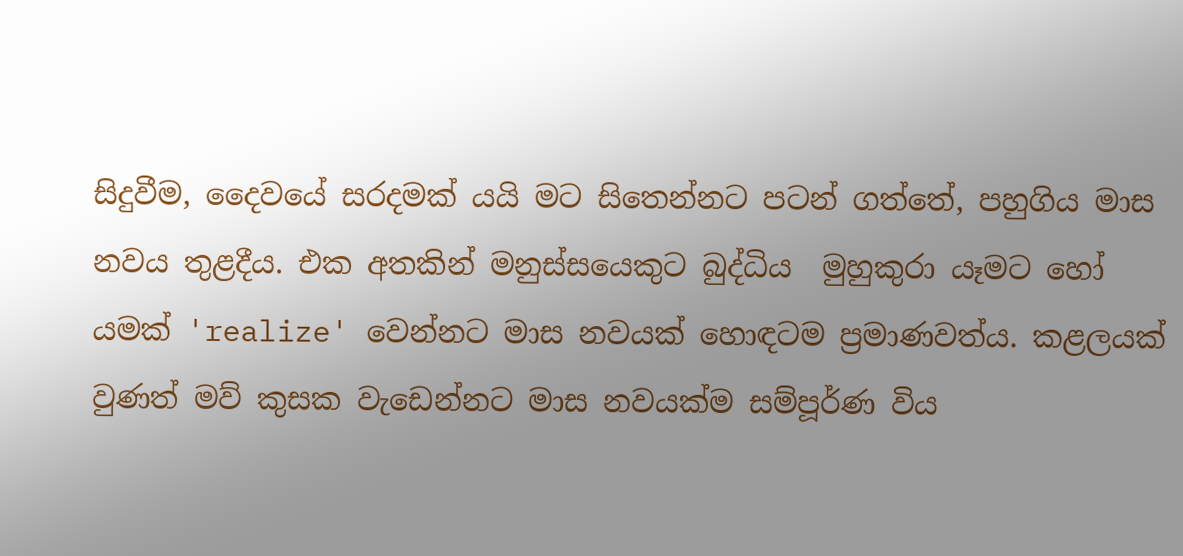සිදුවීම, දෛවයේ සරදමක් යයි මට සිතෙන්නට පටන් ගත්තේ, පහුගිය මාස නවය තුළදීය. එක අතකින් මනුස්සයෙකුට බුද්ධිය  මුහුකුරා යෑමට හෝ යමක් 'realize' වෙන්නට මාස නවයක් හොඳටම ප්‍රමාණවත්ය. කළලයක් වුණත් මව් කුසක වැඩෙන්නට මාස නවයක්ම සම්පූර්ණ විය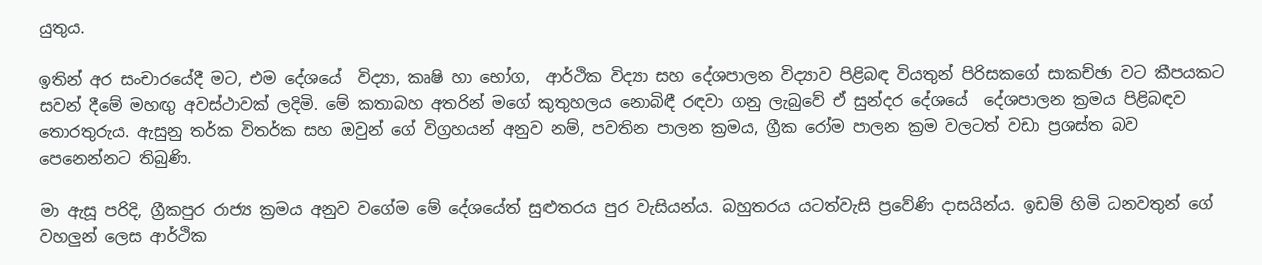යුතුය.

ඉතින් අර සංචාරයේදී මට, එම දේශයේ  විද්‍යා, කෘෂි හා භෝග,  ආර්ථික විද්‍යා සහ දේශපාලන විද්‍යාව පිළිබඳ වියතුන් පිරිසකගේ සාකච්ඡා වට කීපයකට සවන් දීමේ මහඟු අවස්ථාවක් ලදිමි. මේ කතාබහ අතරින් මගේ කුතුහලය නොබිඳී රඳවා ගනු ලැබුවේ ඒ සුන්දර දේශයේ  දේශපාලන ක්‍රමය පිළිබඳව තොරතුරුය. ඇසුනු තර්ක විතර්ක සහ ඔවුන් ගේ විග්‍රහයන් අනුව නම්, පවතින පාලන ක්‍රමය, ග්‍රීක රෝම පාලන ක්‍රම වලටත් වඩා ප්‍රශස්ත බව පෙනෙන්නට තිබුණි.

මා ඇසූ පරිදි, ග්‍රීකපුර රාජ්‍ය ක්‍රමය අනුව වගේම මේ දේශයේත් සුළුතරය පුර වැසියන්ය. බහුතරය යටත්වැසි ප්‍රවේණි දාසයින්ය. ඉඩම් හිමි ධනවතුන් ගේ වහලුන් ලෙස ආර්ථික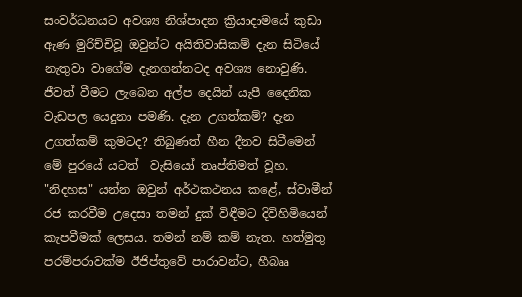සංවර්ධනයට අවශ්‍ය නිශ්පාදන ක්‍රියාදාමයේ කුඩා ඇණ මුරිච්චිවූ ඔවුන්ට අයිතිවාසිකම් දැන සිටියේ නැතුවා වාගේම දැනගන්නටද අවශ්‍ය නොවුණි. ජීවත් වීමට ලැබෙන අල්ප දෙයින් යැපී දෛනික වැඩපල යෙදුනා පමණි. දැන උගත්කම්? දැන උගත්කම් කුමටද? තිබුණත් හීන දීනව සිටීමෙන් මේ පුරයේ යටත්  වැසියෝ තෘප්තිමත් වූහ. "නිදහස" යන්න ඔවුන් අර්ථකථනය කළේ, ස්වාමීන් රජ කරවීම උදෙසා තමන් දුක් විඳීමට දිවිහිමියෙන් කැපවීමක් ලෙසය. තමන් නම් කම් නැත. හත්මුතු පරම්පරාවක්ම ඊජිප්තුවේ පාරාවන්ට, හීබෲ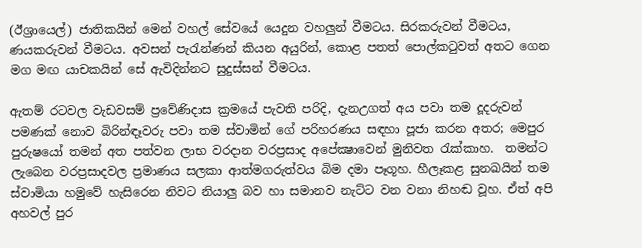(ඊශ්‍රායෙල්) ජාතිකයින් මෙන් වහල් සේවයේ යෙදුන වහලුන් වීමටය. සිරකරුවන් වීමටය, ණයකරුවන් වීමටය. අවසන් පැරැන්ණන් කියන අයුරින්, කොළ පතත් පොල්කටුවත් අතට ගෙන මග මඟ යාචකයින් සේ ඇවිදින්නට සුදුස්සන් වීමටය.

ඇතම් රටවල වැඩවසම් ප්‍රවේණිදාස ක්‍රමයේ පැවති පරිදි, දැනඋගත් අය පවා තම දූදරුවන් පමණක් නොව බිරින්ඳෑවරු පවා තම ස්වාමින් ගේ පරිහරණය සඳහා පූජා කරන අතර; මෙපුර  පුරුෂයෝ තමන් අත පත්වන ලාභ වරදාන වරප්‍රසාද අපේක්‍ෂාවෙන් මුනිවත රැක්කාහ.  තමන්ට ලැබෙන වරප්‍රසාදවල ප්‍රමාණය සලකා ආත්මගරුත්වය බිම දමා පෑගූහ. හීලෑකළ සුනඛයින් තම ස්වාමියා හමුවේ හැසිරෙන නිවට නියාලු බව හා සමානව නැට්ට වන වනා නිහඬ වූහ. ඒත් අපි අහවල් පුර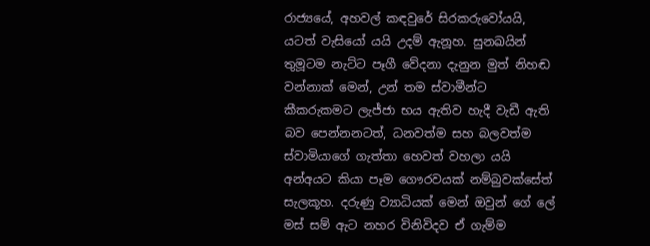රාජ්‍යයේ, අහවල් කඳවුරේ සිරකරුවෝයයි, යටත් වැසියෝ යයි උදම් ඇනූහ. සුනඛයින් තුමූටම නැට්ට පෑගී වේදනා දැනුන මුත් නිහඬ  වන්නාක් මෙන්, උන් තම ස්වාමීන්ට කීකරුකමට ලැජ්ජා භය ඇතිව හැදී වැඩී ඇති බව පෙන්නනටත්, ධනවත්ම සහ බලවත්ම ස්වාමියාගේ ගැත්තා හෙවත් වහලා යයි අන්අයට කියා පෑම ගෞරවයක් නම්බුවක්සේත්  සැලකූහ. දරුණු ව්‍යාධියක් මෙන් ඔවුන් ගේ ලේ මස් සම් ඇට නහර විනිවිදව ඒ ගැම්ම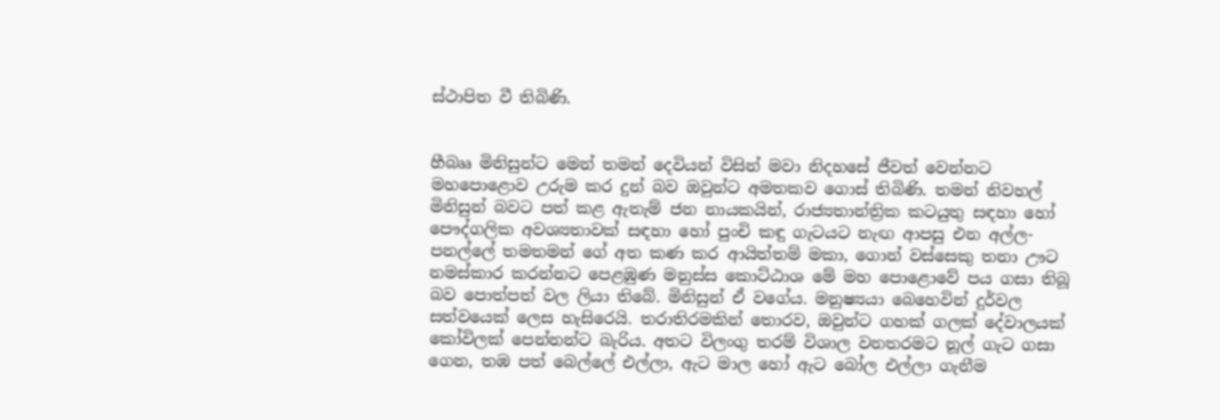ස්ථාපිත වී තිබිණි.


හීබෲ මිනිසුන්ට මෙන් තමන් දෙවියන් විසින් මවා නිදහසේ ජීවත් වෙන්නට මහපොළොව උරුම කර දුන් බව ඔවුන්ට අමතකව ගොස් තිබිණි. තමන් නිවහල් මිනිසුන් බවට පත් කළ ඇතැම් ජන නායකයින්, රාජ්‍යතාන්ත්‍රික කටයුතු සඳහා හෝ පෞද්ගලික අවශ්‍යතාවක් සඳහා හෝ පුංචි කඳු ගැටයට නැඟ ආපසු එන අල්ල-පනල්ලේ තමතමන් ගේ අත කණ කර ආයිත්තම් මකා, ගොන් වස්සෙකු තනා ඌට නමස්කාර කරන්නට පෙළඹුණ මනුස්ස කොට්ඨාශ මේ මහ පොළොවේ පය ගසා තිබූ බව පොත්පත් වල ලියා තිබේ. මිනිසුන් ඒ වගේය. මනුෂ්‍යයා බෙහෙවින් දුර්වල සත්වයෙක් ලෙස හැසිරෙයි. තරාතිරමකින් තොරව, ඔවුන්ට ගහක් ගලක් දේවාලයක් කෝවිලක් පෙන්නන්ට බැරිය. අතට විලංගු තරම් විශාල වනතරමට නූල් ගැට ගසා ගෙන, තඹ පත් බෙල්ලේ එල්ලා, ඇට මාල හෝ ඇට බෝල එල්ලා ගැනීම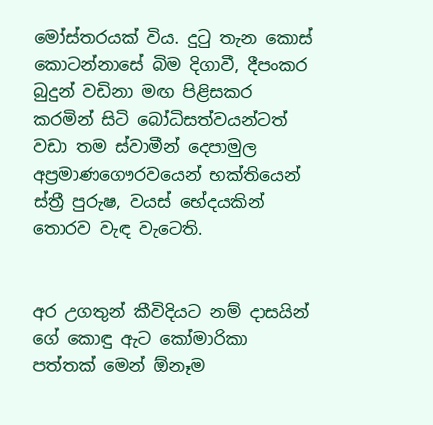මෝස්තරයක් විය. දුටු තැන කොස් කොටන්නාසේ බිම දිගාවී, දීපංකර බුදුන් වඩිනා මඟ පිළිසකර කරමින් සිටි බෝධිසත්වයන්ටත් වඩා තම ස්වාමීන් දෙපාමුල අප්‍රමාණගෞරවයෙන් භක්තියෙන් ස්ත්‍රී පුරුෂ, වයස් භේදයකින් තොරව වැඳ වැටෙති.


අර උගතුන් කීවිදියට නම් දාසයින් ගේ කොඳු ඇට කෝමාරිකා පත්තක් මෙන් ඕනෑම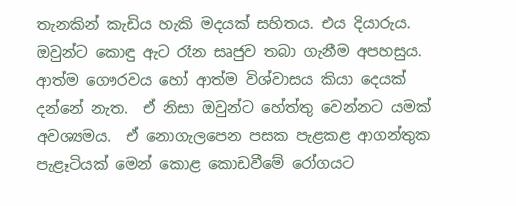තැනකින් කැඩිය හැකි මදයක් සහිතය. එය දියාරුය.  ඔවුන්ට කොඳු ඇට රෑන සෘජුව තබා ගැනීම අපහසුය. ආත්ම ගෞරවය හෝ ආත්ම විශ්වාසය කියා දෙයක් දන්නේ නැත.  ඒ නිසා ඔවුන්ට හේත්තු වෙන්නට යමක් අවශ්‍යමය.  ඒ නොගැලපෙන පසක පැළකළ ආගන්තුක පැළෑටියක් මෙන් කොළ කොඩවීමේ රෝගයට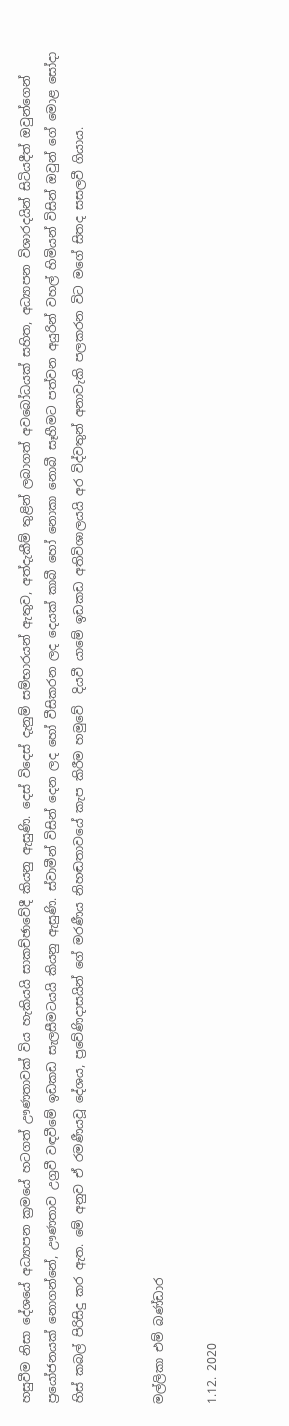හසුවීම නිසා දේශයේ අධ්‍යාපන ක්‍රමයේ හටගත් ඌණතාවක් විය හැකියයි සාකච්ඡාවේදී කියනු ඇසුණි. දෙස් විදෙස් දැනුම් සම්භාරයන් ඇතුව, අත්දැකීම් තුළින් ලබාගත් අවබෝධයක් සහිත, අධ්‍යාපන විශාරදයින් සිටියදීත් ඔවුන්ගෙන් ප්‍රයෝජනයක් නොගන්නේ, ඌණතාව උග්‍රවී වඳවීමේ ඉඩකඩ සැලසීමටයයි කියනු ඇසුණි. ස්වාමීන් විසින් දෙන ලද හෝ වීසිකරන ලද දෙයක් කාබී හෝ නොකා නොබී සෑහීමට පත්වන අයුරින් වහල් හිමියන් විසින් ඔවුන් ගේ මොළ සෝදා හිස් කබල් පිරිසිදු කර ඇත. මේ අනුව ඒ රමණීයවූ දේශය, ප්‍රවේණිදාසයින් ගේ මරණීය නිහඬතාවයේ කැප කිරීම හමුවේ  දියවී යාමේ ඉඩකඩ අතිවිශාලයයි අර විද්වතුන් අනාවැකි පලකරන විට මගේ සිතද සසලවී ගියාය.


මල්ලිකා එම් බණ්ඩාර

1.12. 2020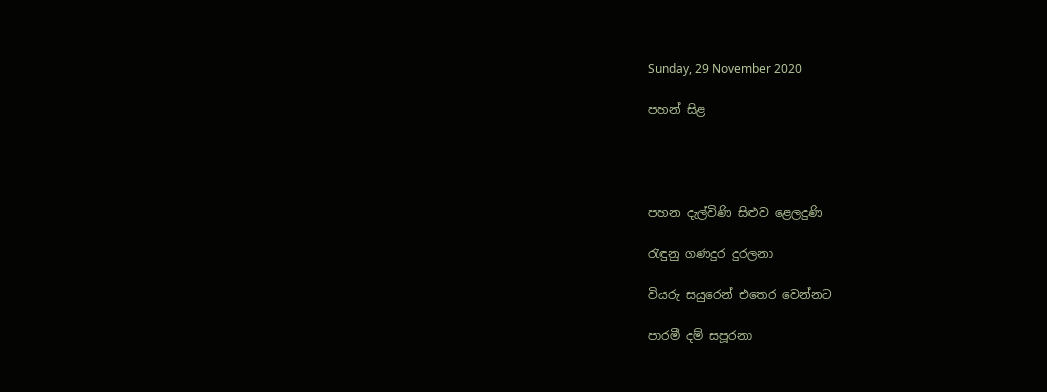Sunday, 29 November 2020

පහන් සිළ




පහන දැල්විණි සිළුව ළෙලදුණි

රැඳුනු ගණදුර දුරලනා

වියරු සයුරෙන් එතෙර වෙන්නට

පාරමී දම් සපූරනා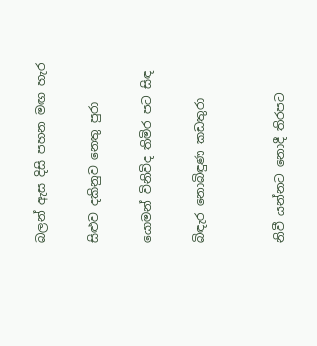බලන් ඇස දිසි පහන මඟ හැර

සිළුව දකිනුව නෙතු පුරා

යොමන් විනිවිද තිමිර පට සිඳ

බිඳැර නොබිඳුණ කඩතුරා


නිවී යන්නට නොදී තිරපට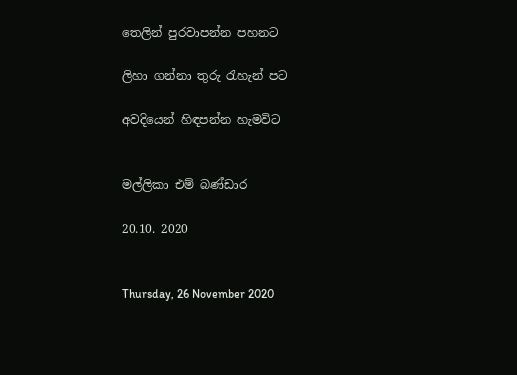තෙලින් පුරවාපන්න පහනට

ලිහා ගන්නා තුරු රැහැන් පට

අවදියෙන් හිඳපන්න හැමවිට


මල්ලිකා එම් බණ්ඩාර

20.10. 2020


Thursday, 26 November 2020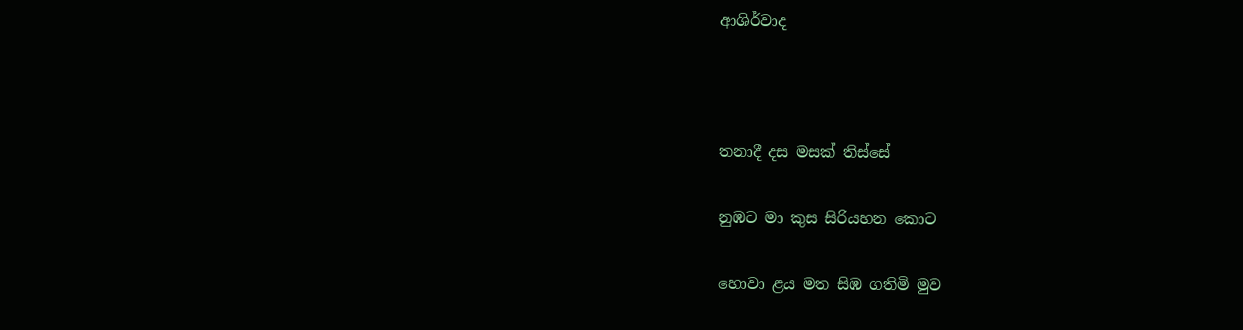ආශිර්වාද



තනාදී දස මසක් තිස්සේ

නුඹට මා කුස සිරියහන කොට

හොවා ළය මත සිඹ ගතිමි මුව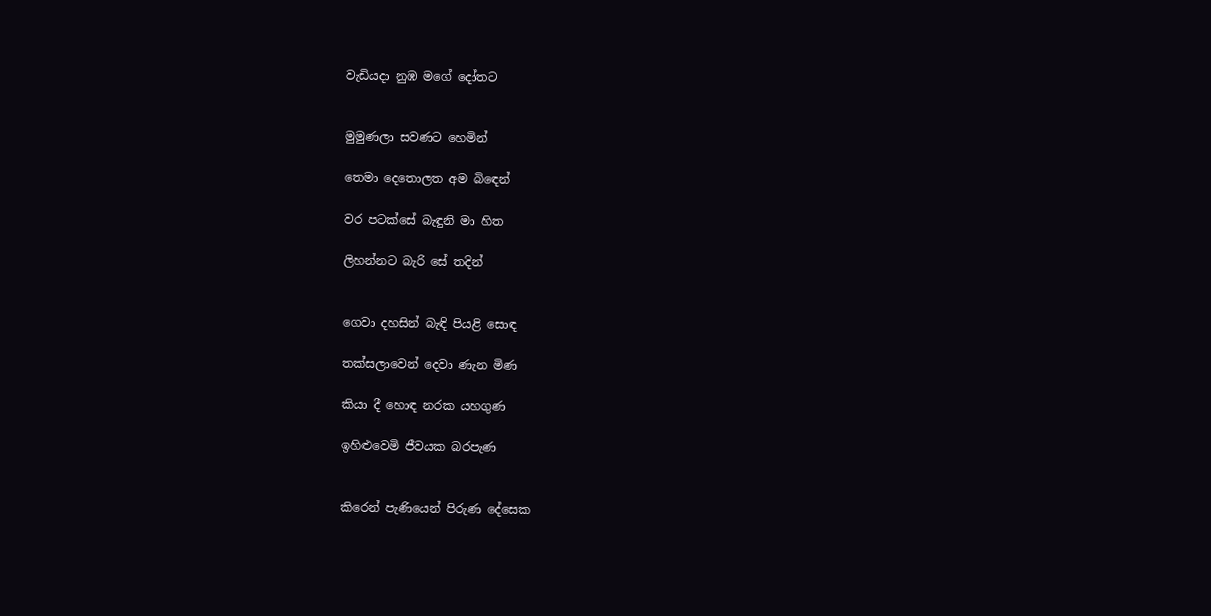වැඩියදා නුඹ මගේ දෝතට


මුමුණලා සවණට හෙමින්

තෙමා දෙතොලත අම බිඳෙන්

වර පටක්සේ බැඳුනි මා හිත

ලිහන්නට බැරි සේ තදින්


ගෙවා දහසින් බැඳි පියළි සොඳ

තක්සලාවෙන් දෙවා ණැන මිණ

කියා දී හොඳ නරක යහගුණ

ඉහිළුවෙමි ජීවයක බරපැණ


කිරෙන් පැණියෙන් පිරුණ දේසෙක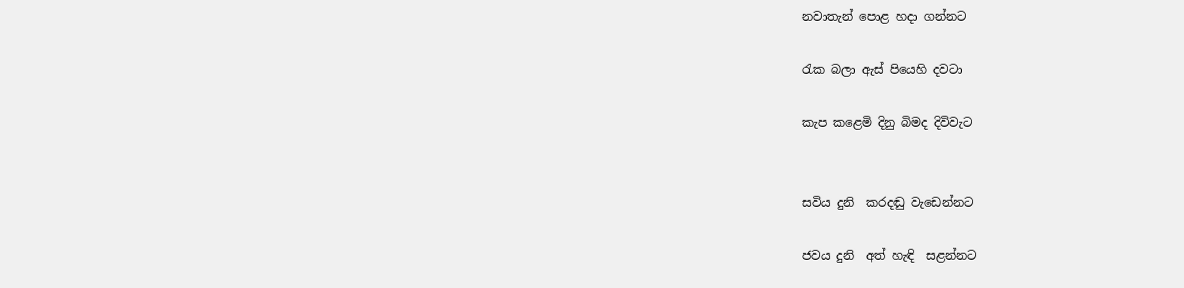නවාතැන් පොළ හදා ගන්නට

රැක බලා ඇස් පියෙහි දවටා

කැප කළෙමි දිනු බිමද දිවිවැට


සවිය දුනි  කරදඬු වැඩෙන්නට

ජවය දුනි  අත් හැඳි  සළන්නට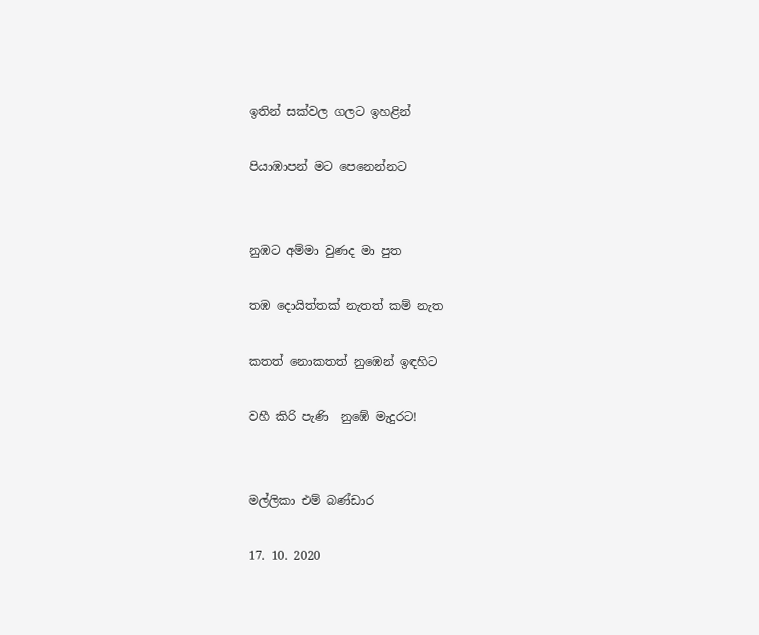ඉතින් සක්වල ගලට ඉහළින්

පියාඹාපන් මට පෙනෙන්නට


නුඹට අම්මා වුණද මා පුත

තඹ දොයිත්තක් නැතත් කම් නැත

කතත් නොකතත් නුඹෙන් ඉඳහිට

වහී කිරි පැණි  නුඹේ මැදුරට!


මල්ලිකා එම් බණ්ඩාර

17. 10. 2020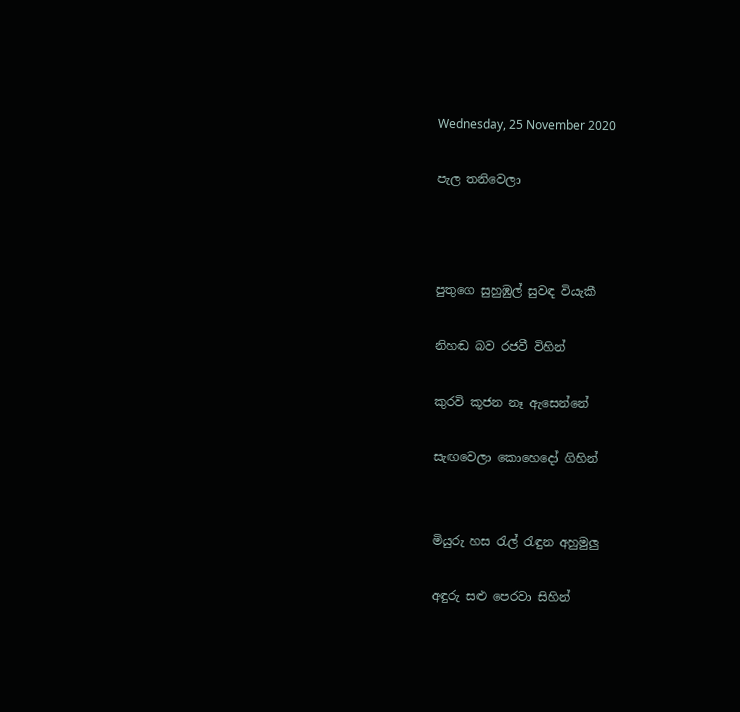Wednesday, 25 November 2020

පැල තනිවෙලා



පුතුගෙ සුහුඹුල් සුවඳ වියැකී

නිහඬ බව රජවී විහින්

කුරවි කූජන නෑ ඇසෙන්නේ

සැඟවෙලා කොහෙදෝ ගිහින්


මියුරු හස රැල් රැඳුන අහුමුලු

අඳුරු සළු පෙරවා සිහින්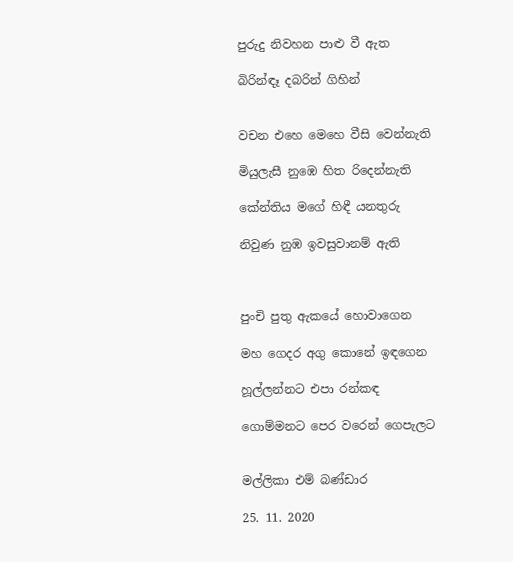පුරුදු නිවහන පාළු වී ඇත

බිරින්ඳෑ දබරින් ගිහින්


වචන එහෙ මෙහෙ වීසි වෙන්නැති

මියුලැසී නුඹෙ හිත රිදෙන්නැති

කේන්තිය මගේ හිඳී යනතුරු

නිවුණ නුඹ ඉවසුවානම් ඇති



පුංචි පුතු ඇකයේ හොවාගෙන

මහ ගෙදර අගු කොනේ ඉඳගෙන

හූල්ලන්නට එපා රන්කඳ

ගොම්මනට පෙර වරෙන් ගෙපැලට


මල්ලිකා එම් බණ්ඩාර

25. 11. 2020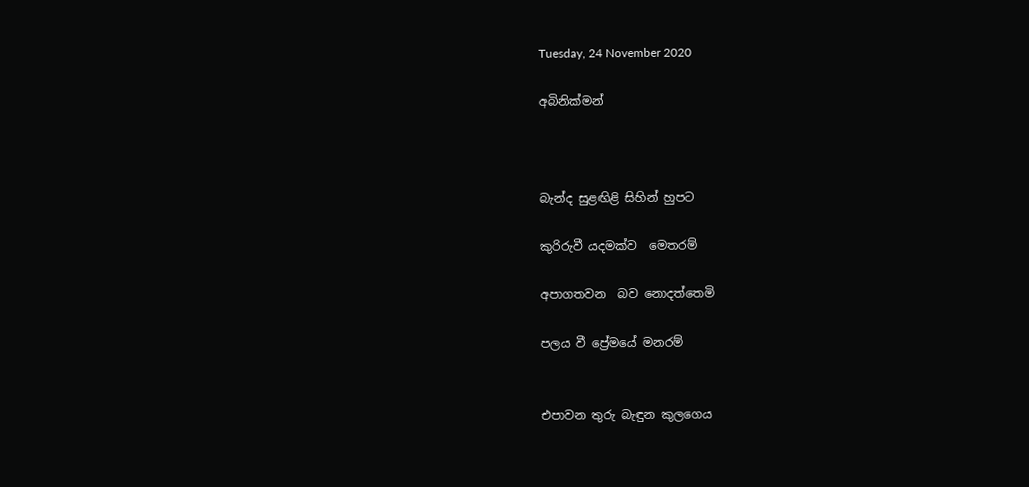Tuesday, 24 November 2020

අබිනික්මන්



බැන්ද සුළඟිළි සිහින් හුපට

කුරිරුවී යදමක්ව  මෙතරම්

අපාගතවන  බව නොදත්තෙමි

පලය වී ප්‍රේමයේ මනරම්


එපාවන තුරු බැඳුන කුලගෙය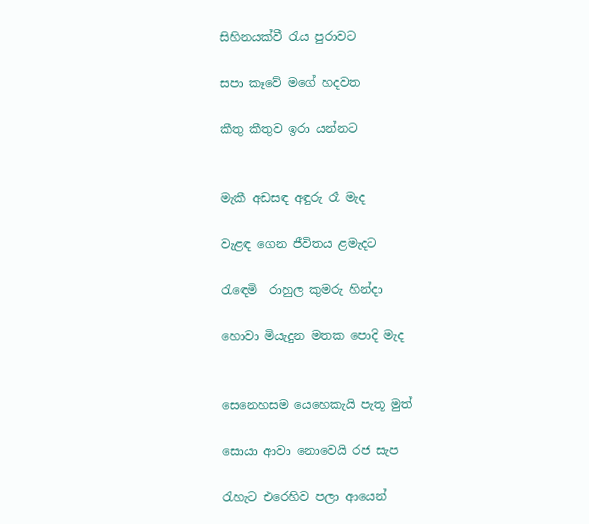සිහිනයක්වී රැය පුරාවට

සපා කෑවේ මගේ හදවත

කීතු කීතුව ඉරා යන්නට


මැකී අඩසඳ අඳුරු රෑ මැද

වැළඳ ගෙන ජීවිතය ළමැදට

රැඳෙමි  රාහුල කුමරු හින්දා

හොවා මියැදුන මතක පොදි මැද


සෙනෙහසම යෙහෙකැයි පැතූ මුත්

සොයා ආවා නොවෙයි රජ සැප

රැහැට එරෙහිව පලා ආයෙන්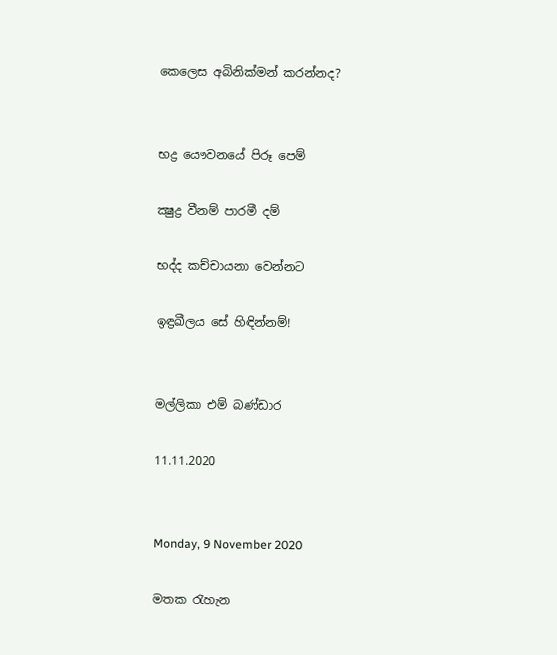කෙලෙස අබිනික්මන් කරන්නද?


භද්‍ර යෞවනයේ පිරූ පෙම්

ක්‍ෂුද්‍ර වීනම් පාරමී දම්

භද්ද කච්චායනා වෙන්නට

ඉඳ්‍රඛීලය සේ හිඳින්නම්!


මල්ලිකා එම් බණ්ඩාර

11.11.2020


Monday, 9 November 2020

මතක රැහැන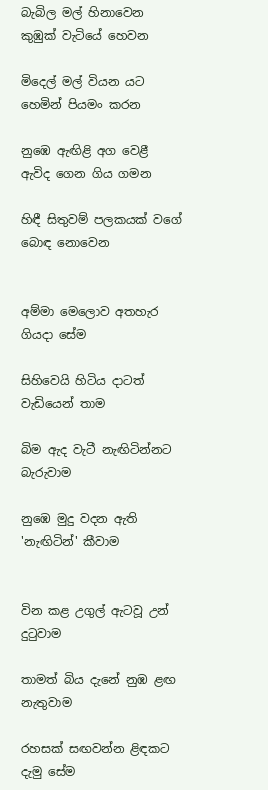බැබිල මල් හිනාවෙන කුඹුක් වැටියේ හෙවන

මිදෙල් මල් වියන යට හෙමින් පියමං කරන

නුඹෙ ඇඟිළි අග වෙළී ඇවිද ගෙන ගිය ගමන

හිඳී සිතුවම් පලකයක් වගේ බොඳ නොවෙන


අම්මා මෙලොව අතහැර ගියදා සේම

සිහිවෙයි හිටිය දාටත් වැඩියෙන් තාම

බිම ඇද වැටී නැඟිටින්නට බැරුවාම

නුඹෙ මුදු වදන ඇති 'නැඟිටින්' කීවාම


වින කළ උගුල් ඇටවූ උන් දුටුවාම

තාමත් බිය දැනේ නුඹ ළඟ නැතුවාම

රහසක් සඟවන්න ළිඳකට දැමු සේම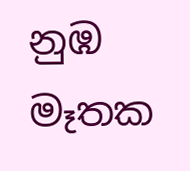නුඹ මෑතක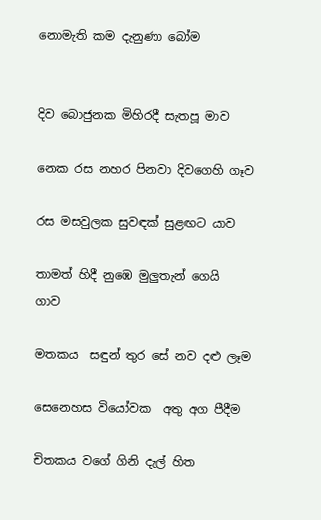නොමැති කම දැනුණා බෝම


දිව බොජුනක මිහිරදී සැතපූ මාව

නෙක රස නහර පිනවා දිවගෙහි ගෑව

රස මසවුලක සුවඳක් සුළඟට යාව

තාමත් හිදී නුඹෙ මුලුතැන් ගෙයි  ගාව

මතකය  සඳුන් තුර සේ නව දළු ලෑම

සෙනෙහස වියෝවක  අතු අග පීදීම

චිතකය වගේ ගිනි දැල් හිත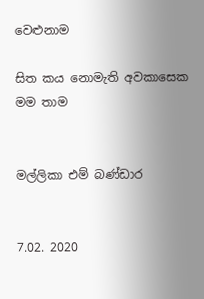වෙළුනාම

සිත කය නොමැති අවකාසෙක මම තාම


මල්ලිකා එම් බණ්ඩාර


7.02. 2020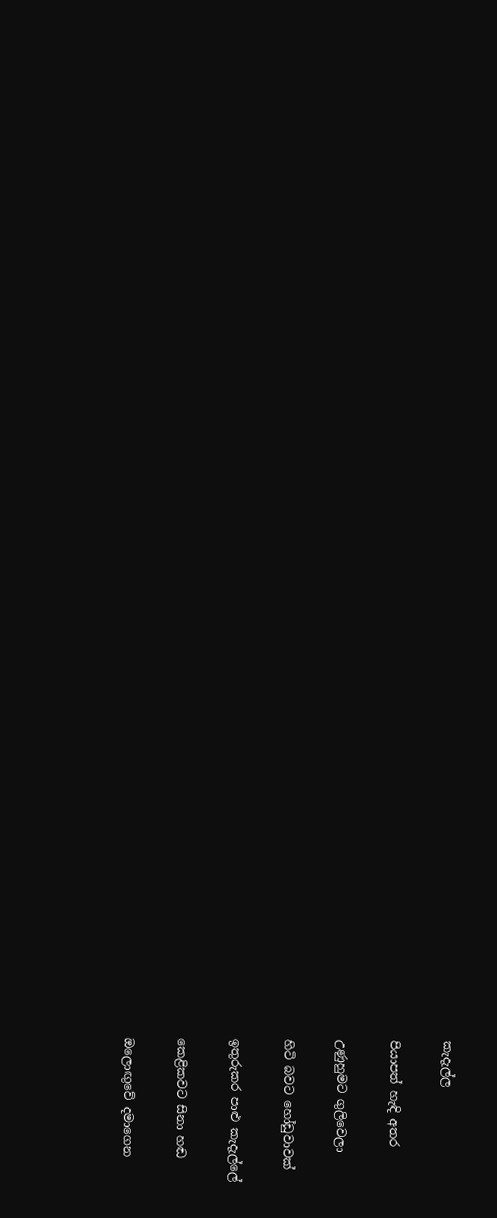කැදැල්ල

පියාපත් හැඳි අතර

උණුහුමට ගුලිවෙලා

හිටි බවට හෝඩුවාවක්

ඉතුරුකර පාළු කැදැල්ලේ

කෙළිකවට සිනා හඬ

ඔලොඟුවේ දමාගෙන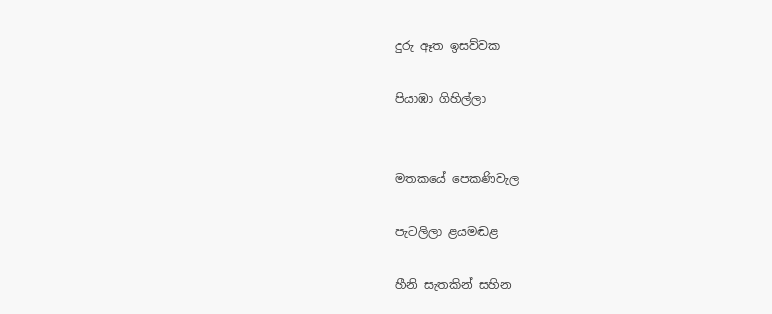දුරු ඈත ඉසව්වක

පියාඹා ගිහිල්ලා


මතකයේ පෙකණිවැල

පැටලිලා ළයමඬළ

හීනි සැතකින් සහින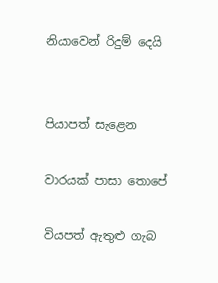නියාවෙන් රිදුම් දෙයි


පියාපත් සැළෙන

වාරයක් පාසා තොපේ

වියපත් ඇතුළු ගැබ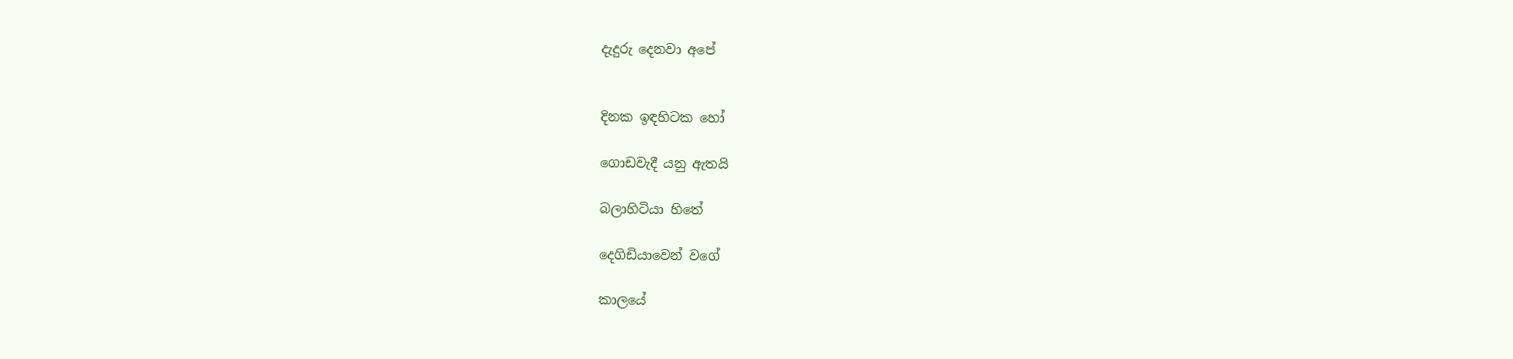දැදුරු දෙනවා අපේ


දිනක ඉඳහිටක හෝ

ගොඩවැදී යනු ඇතයි

බලාහිටියා හිතේ

දෙගිඩියාවෙන් වගේ

කාලයේ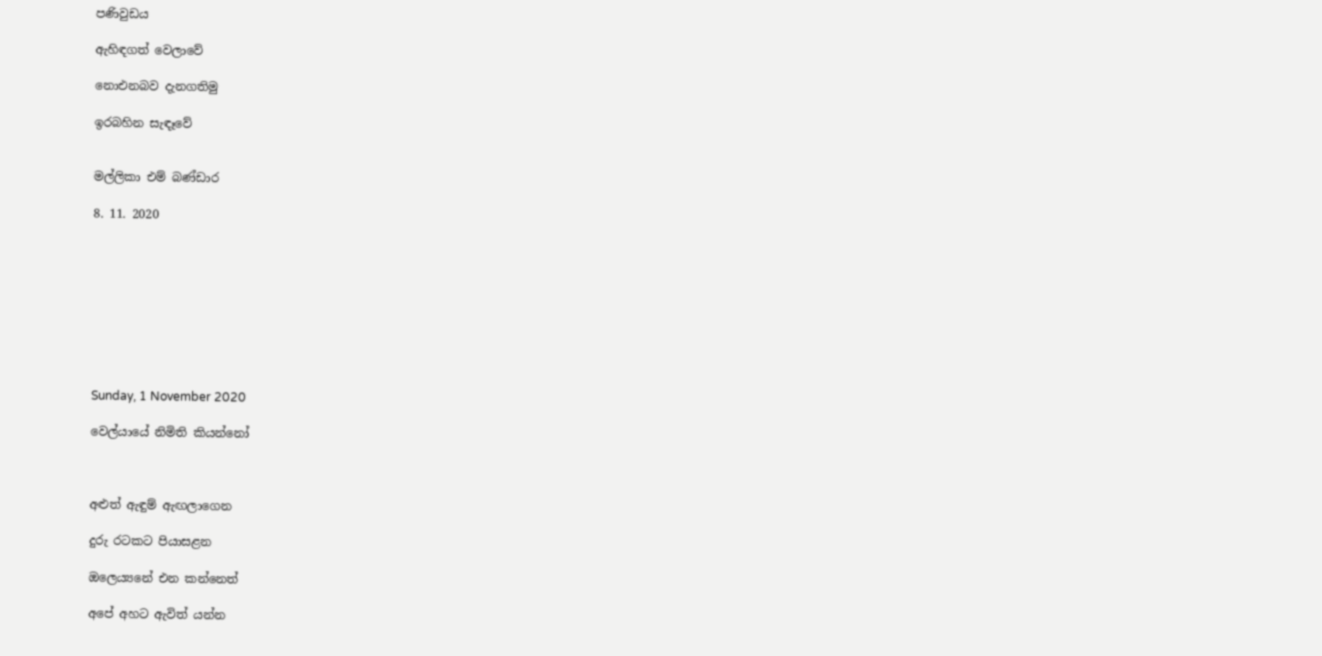පණිවුඩය

ඇහිඳගත් වෙලාවේ

නොඑනබව දැනගතිමු

ඉරබහින සැඳෑවේ


මල්ලිකා එම් බණ්ඩාර

8. 11. 2020









Sunday, 1 November 2020

වෙල්යායේ නිමිති කියන්නෝ



අළුත් ඇඳුම් ඇඟලාගෙන

දුරු රටකට පියාසළන

ඔලෙය්‍යනේ එන කන්නෙත්

අපේ අහට ඇවිත් යන්න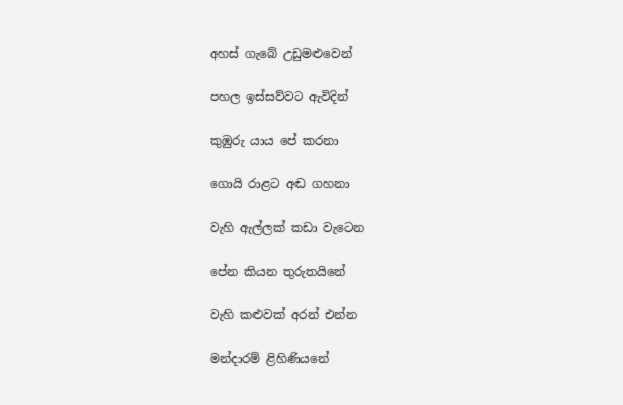අහස් ගැබේ උඩුමළුවෙන්

පහල ඉස්සව්වට ඇවිදින්

කුඹුරු යාය පේ කරනා

ගොයි රාළට අඬ ගහනා

වැහි ඇල්ලක් කඩා වැටෙන

පේන කියන තුරුතයිනේ

වැහි කළුවක් අරන් එන්න

මන්දාරම් ළිහිණියනේ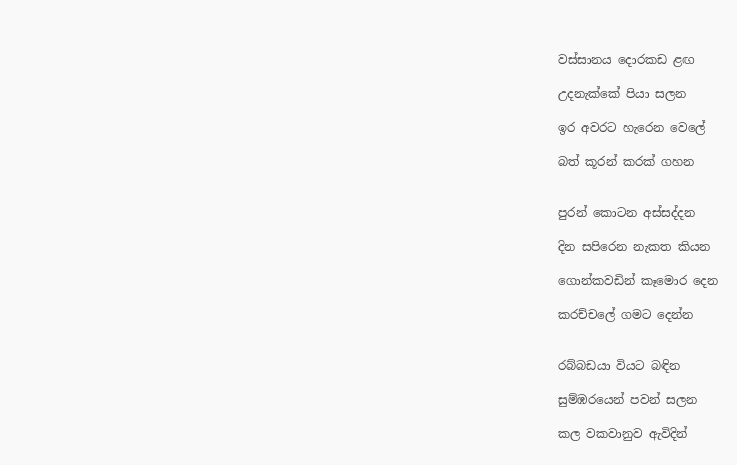වස්සානය දොරකඩ ළඟ

උදනැක්කේ පියා සලන

ඉර අවරට හැරෙන වෙලේ

බත් කූරන් කරක් ගහන


පුරන් කොටන අස්සද්දන

දින සපිරෙන නැකත කියන

ගොන්කවඩින් කෑමොර දෙන

කරච්චලේ ගමට දෙන්න


රබ්බඩයා වියට බඳින

සුම්ඹරයෙන් පවන් සලන

කල වකවානුව ඇවිදින්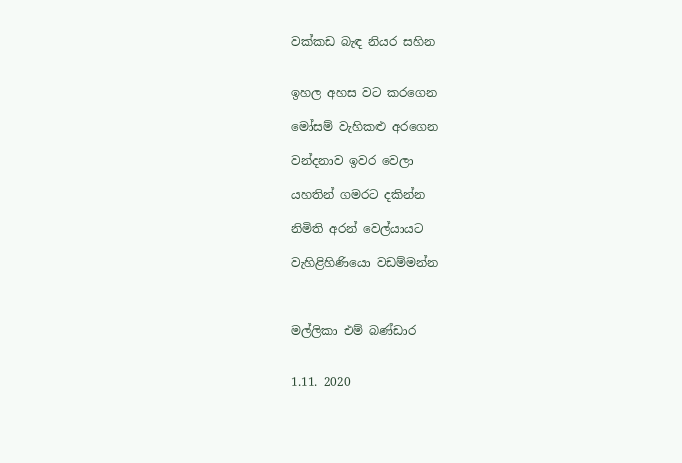වක්කඩ බැඳ නියර සහින


ඉහල අහස වට කරගෙන

මෝසම් වැහිකළු අරගෙන

වන්දනාව ඉවර වෙලා

යහතින් ගමරට දකින්න

නිමිති අරන් වෙල්යායට

වැහිළිහිණියො වඩම්මන්න



මල්ලිකා එම් බණ්ඩාර


1.11. 2020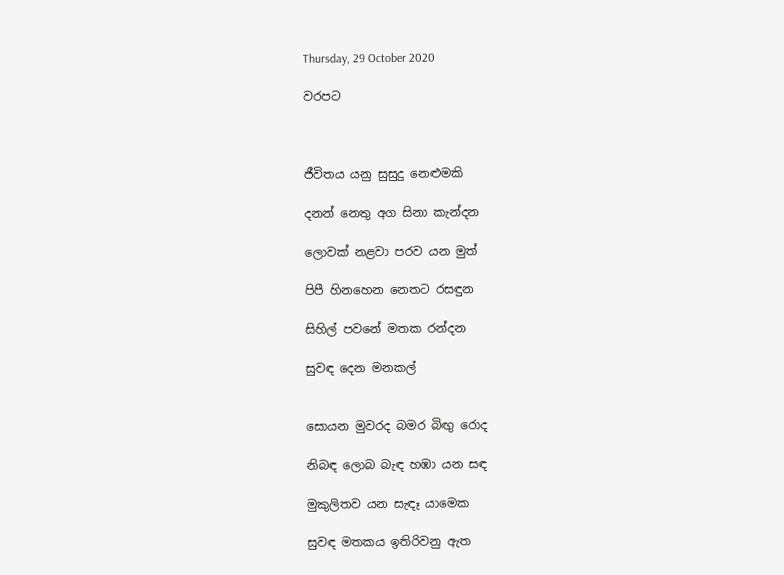Thursday, 29 October 2020

වරපට



ජීවිතය යනු සුසුදු නෙළුමකි

දනන් නෙතු අග සිනා කැන්දන

ලොවක් නළවා පරව යන මුත්

පිපී හිනහෙන නෙතට රසඳුන

සිහිල් පවනේ මතක රන්දන

සුවඳ දෙන මනකල්


සොයන මුවරද බමර බිඟු රොද

නිබඳ ලොබ බැඳ හඹා යන සඳ

මුකුලිතව යන සැඳෑ යාමෙක

සුවඳ මතකය ඉතිරිවනු ඇත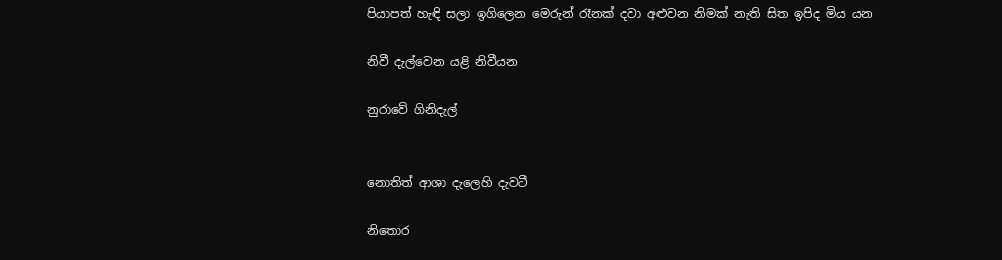පියාපත් හැඳි සලා ඉගිලෙන මෙරුන් රෑනක් දවා අළුවන නිමක් නැති සිත ඉපිද මිය යන

නිවී දැල්වෙන යළි නිවීයන

නුරාවේ ගිනිදැල්


නොතිත් ආශා දැලෙහි දැවටී

නිතොර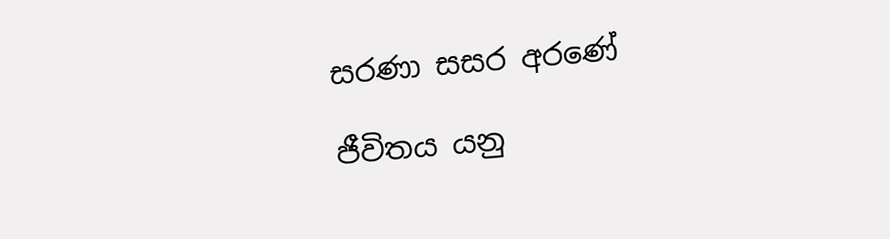සරණා සසර අරණේ

ජීවිතය යනු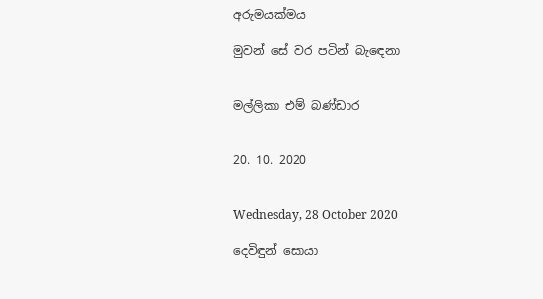අරුමයක්මය

මුවන් සේ වර පටින් බැඳෙනා


මල්ලිකා එම් බණ්ඩාර


20. 10. 2020


Wednesday, 28 October 2020

දෙවිඳුන් සොයා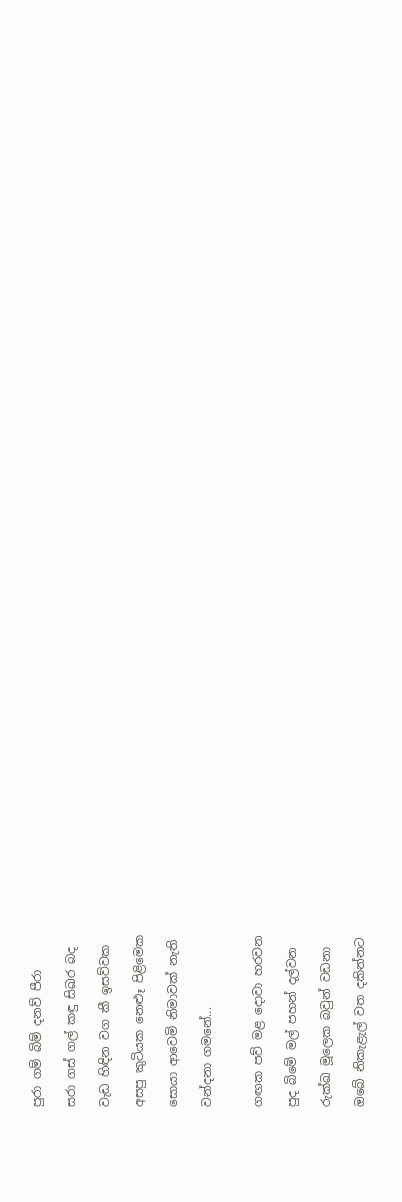පුරා ගම් බිම් දනව් පීරා

සරා ගස් ගල් කඳු සිඛර බද

වැඩ හිඳින වග කී ඉසව්වක

අසපු කුටියක නෙළූ පිළිමෙක

සොයා ආවෙමි නිමාවක් නැති

වන්දනා ගමනේ...


ගඟක පව් මළ දොවා හරවන

පුද බිමේ මල් පහන් දල්වන

රුක්ඛ මූලෙක බවුන් වඩනා

ඔබේ නිකැළැල් වත දකින්නට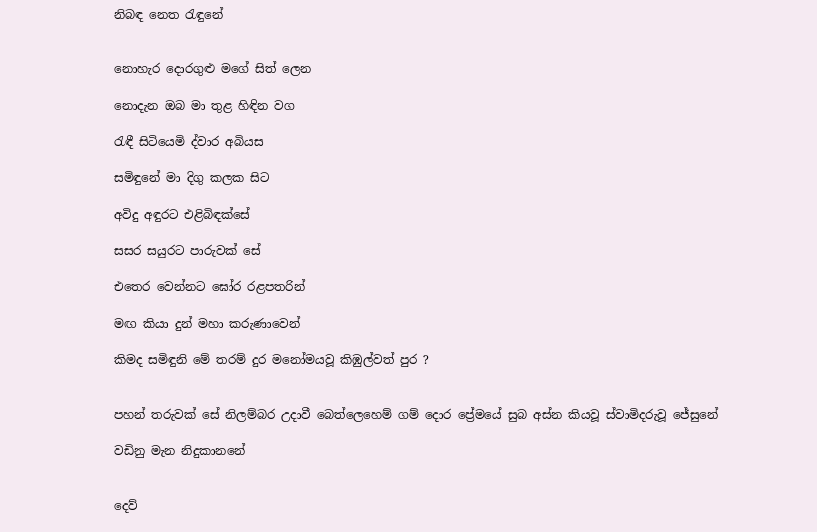නිබඳ නෙත රැඳුනේ


නොහැර දොරගුළු මගේ සිත් ලෙන

නොදැන ඔබ මා තුළ හිඳින වග

රැඳී සිටියෙමි ද්වාර අබියස

සමිඳුනේ මා දිගු කලක සිට

අවිදු අඳුරට එළිබිඳක්සේ

සසර සයුරට පාරුවක් සේ

එතෙර වෙන්නට ඝෝර රළපතරින්

මඟ කියා දුන් මහා කරුණාවෙන්

කිමද සමිඳුනි මේ තරම් දුර මනෝමයවූ කිඹුල්වත් පුර ?


පහන් තරුවක් සේ නිලම්බර උදාවී බෙත්ලෙහෙම් ගම් දොර ප්‍රේමයේ සුබ අස්න කියවූ ස්වාමිදරුවූ ජේසුනේ

වඩිනු මැන නිදුකානනේ


දෙව්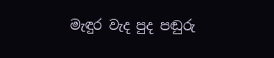මැඳුර වැද පුද පඬුරු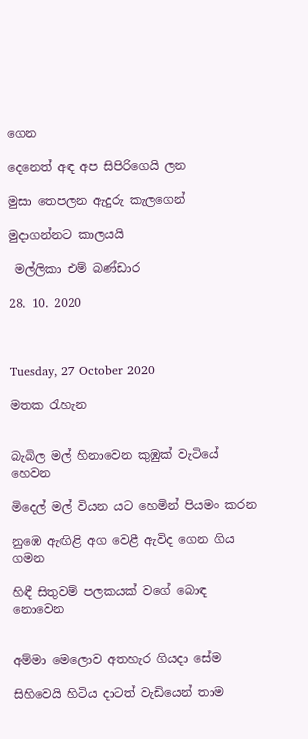ගෙන

දෙනෙත් අඳ අප සිපිරිගෙයි ලන

මුසා තෙපලන ඇදුරු කැලගෙන්

මුදාගන්නට කාලයයි

 මල්ලිකා එම් බණ්ඩාර

28. 10. 2020



Tuesday, 27 October 2020

මතක රැහැන


බැබිල මල් හිනාවෙන කුඹුක් වැටියේ හෙවන

මිදෙල් මල් වියන යට හෙමින් පියමං කරන

නුඹෙ ඇඟිළි අග වෙළී ඇවිද ගෙන ගිය ගමන

හිඳී සිතුවම් පලකයක් වගේ බොඳ නොවෙන


අම්මා මෙලොව අතහැර ගියදා සේම

සිහිවෙයි හිටිය දාටත් වැඩියෙන් තාම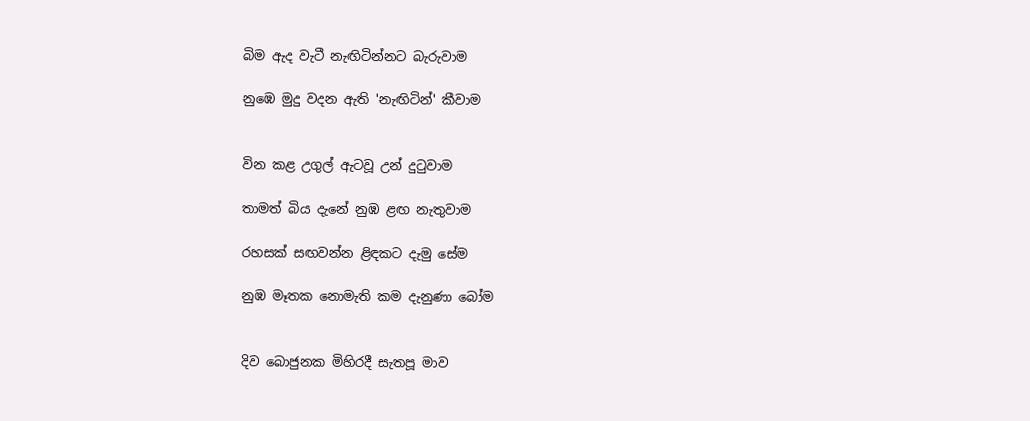බිම ඇද වැටී නැඟිටින්නට බැරුවාම

නුඹෙ මුදු වදන ඇති 'නැඟිටින්' කීවාම


වින කළ උගුල් ඇටවූ උන් දුටුවාම

තාමත් බිය දැනේ නුඹ ළඟ නැතුවාම

රහසක් සඟවන්න ළිඳකට දැමු සේම

නුඹ මෑතක නොමැති කම දැනුණා බෝම


දිව බොජුනක මිහිරදී සැතපූ මාව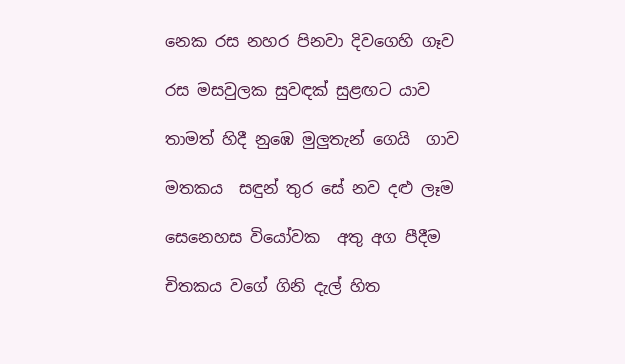නෙක රස නහර පිනවා දිවගෙහි ගෑව

රස මසවුලක සුවඳක් සුළඟට යාව

තාමත් හිදී නුඹෙ මුලුතැන් ගෙයි  ගාව

මතකය  සඳුන් තුර සේ නව දළු ලෑම

සෙනෙහස වියෝවක  අතු අග පීදීම

චිතකය වගේ ගිනි දැල් හිත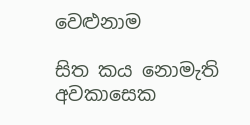වෙළුනාම

සිත කය නොමැති අවකාසෙක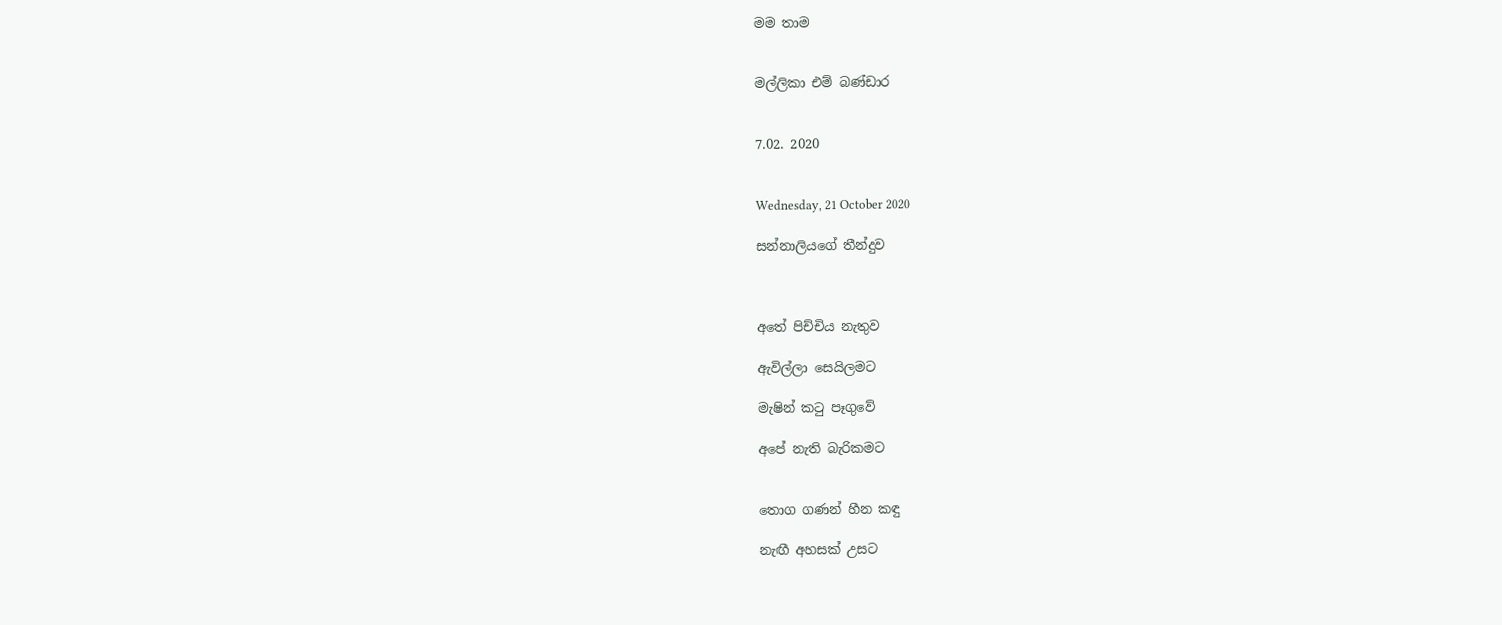මම තාම


මල්ලිකා එම් බණ්ඩාර


7.02. 2020


Wednesday, 21 October 2020

සන්නාලියගේ තීන්දුව



අතේ පිච්චිය නැතුව

ඇවිල්ලා සෙයිලමට

මැෂින් කටු පෑගුවේ

අපේ නැති බැරිකමට


තොග ගණන් හීන කඳු

නැඟී අහසක් උසට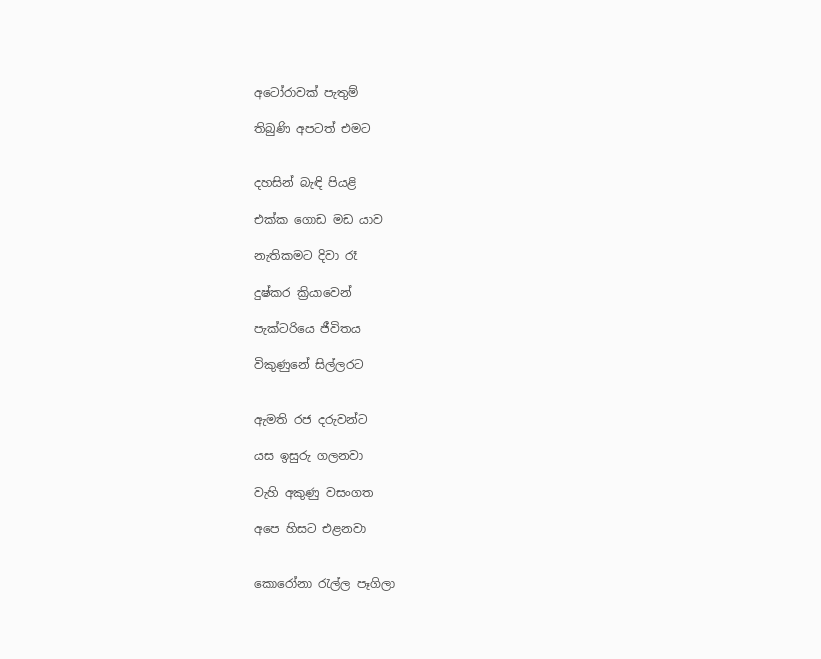අටෝරාවක් පැතුම්

තිබුණි අපටත් එමට


දහසින් බැඳි පියළි

එක්ක ගොඩ මඩ යාව

නැතිකමට දිවා රෑ

දුෂ්කර ක්‍රියාවෙන්

පැක්ටරියෙ ජීවිතය

විකුණුනේ සිල්ලරට


ඇමති රජ දරුවන්ට

යස ඉසුරු ගලනවා

වැහි අකුණු වසංගත

අපෙ හිසට එළනවා


කොරෝනා රැල්ල පෑගිලා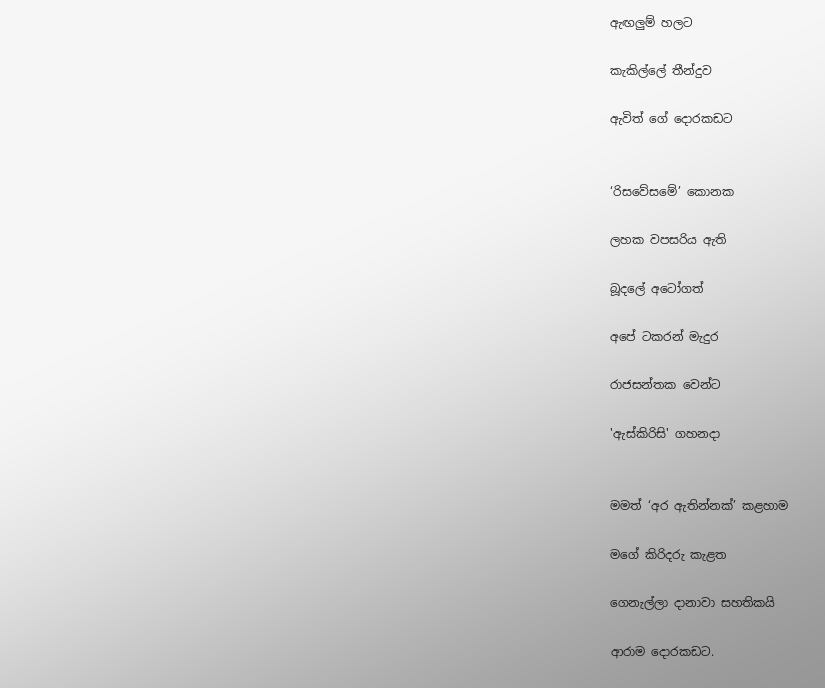ඇඟලුම් හලට

කැකිල්ලේ තීන්දුව

ඇවිත් ගේ දොරකඩට


‘රිසවේසමේ’ කොනක

ලහක වපසරිය ඇති

බූදලේ අටෝගත්

අපේ ටකරන් මැදුර

රාජසන්තක වෙන්ට

'ඇස්කිරිසි' ගහනදා


මමත් ‘අර ඇතින්නක්’ කළහාම

මගේ කිරිදරු කැළත

ගෙනැල්ලා දානාවා සහතිකයි

ආරාම දොරකඩට.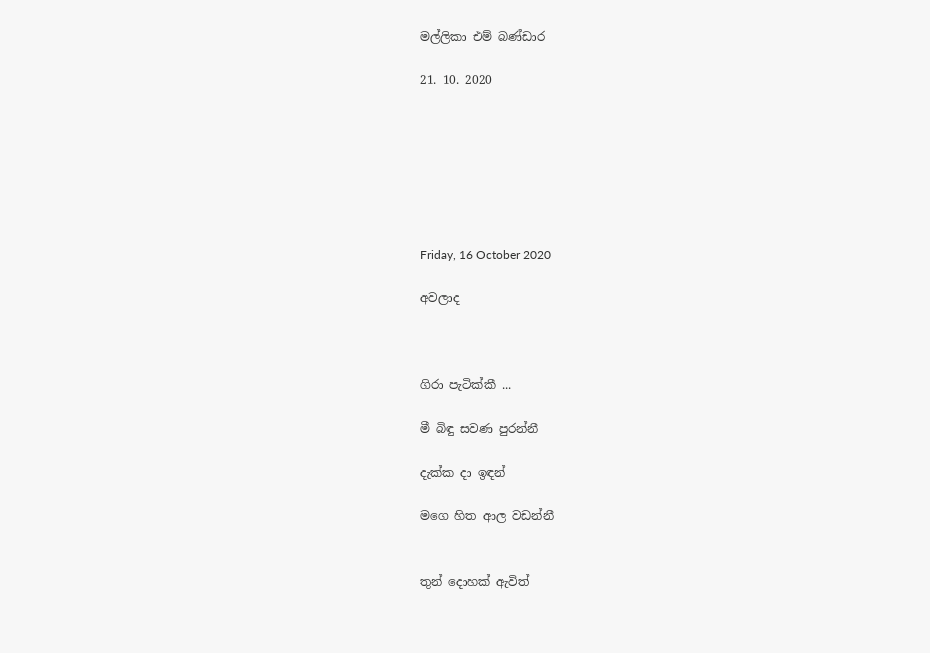මල්ලිකා එම් බණ්ඩාර

21. 10. 2020







Friday, 16 October 2020

අවලාද



ගිරා පැටික්කී ...

මී බිඳු සවණ පුරන්නී

දැක්ක දා ඉඳන්

මගෙ හිත ආල වඩන්නී


තුන් දොහක් ඇවිත්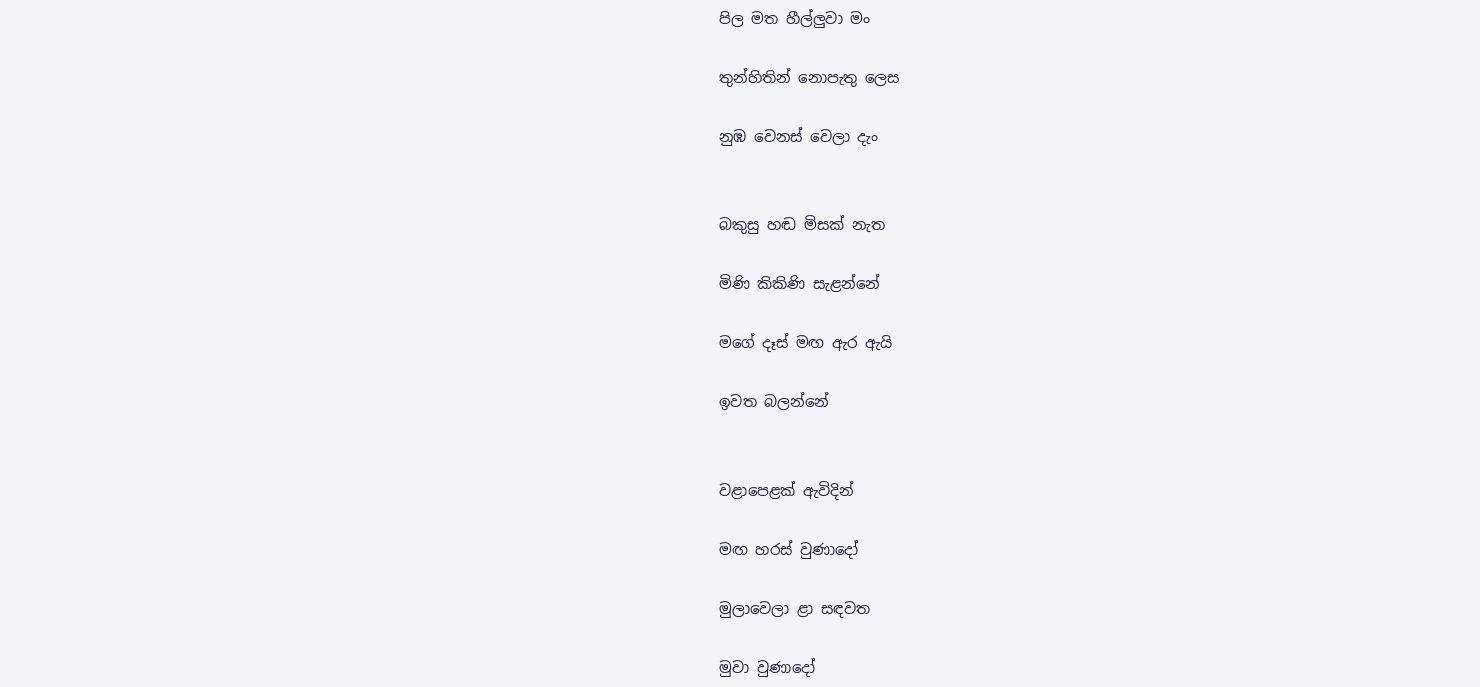පිල මත හීල්ලුවා මං

තුන්හිතින් නොපැතු ලෙස

නුඹ වෙනස් වෙලා දැං


බකුසු හඬ මිසක් නැත

මිණි කිකිණි සැළන්නේ

මගේ දෑස් මඟ ඇර ඇයි

ඉවත බලන්නේ


වළාපෙළක් ඇවිදින්

මඟ හරස් වුණාදෝ

මුලාවෙලා ළා සඳවත

මුවා වුණාදෝ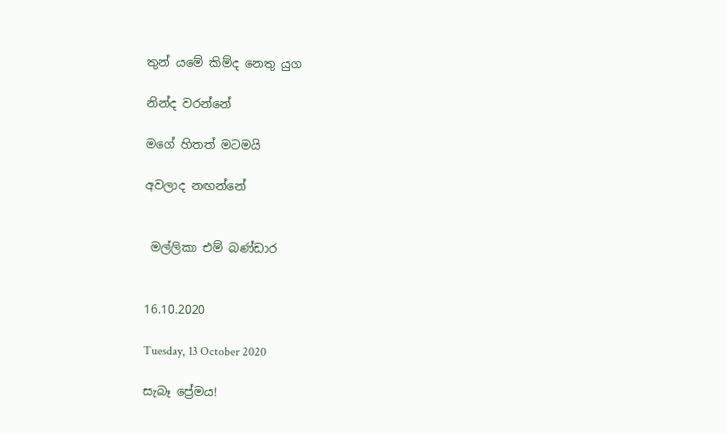තුන්‍ යමේ කිම්ද නෙතු යුග

නින්ද වරන්නේ

මගේ හිතත් මටමයි

අවලාද නඟන්නේ


 මල්ලිකා එම් බණ්ඩාර


16.10.2020

Tuesday, 13 October 2020

සැබෑ ප්‍රේමය!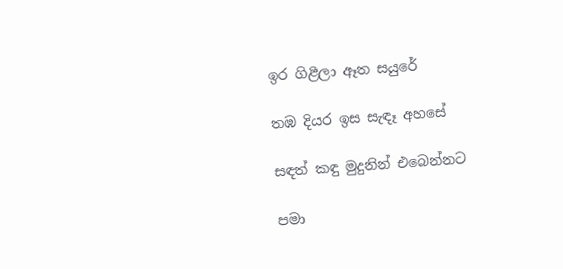ඉර ගිළීලා ඈත සයුරේ

තඹ දියර ඉස සැඳෑ අහසේ

සඳත් කඳු මුදුනින් එබෙන්නට

පමා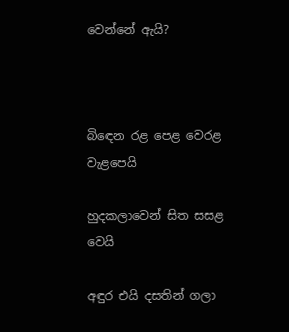වෙන්නේ ඇයි?



බිඳෙන රළ පෙළ වෙරළ  වැළපෙයි

හුදකලාවෙන් සිත සසළ වෙයි

අඳුර එයි දසතින් ගලා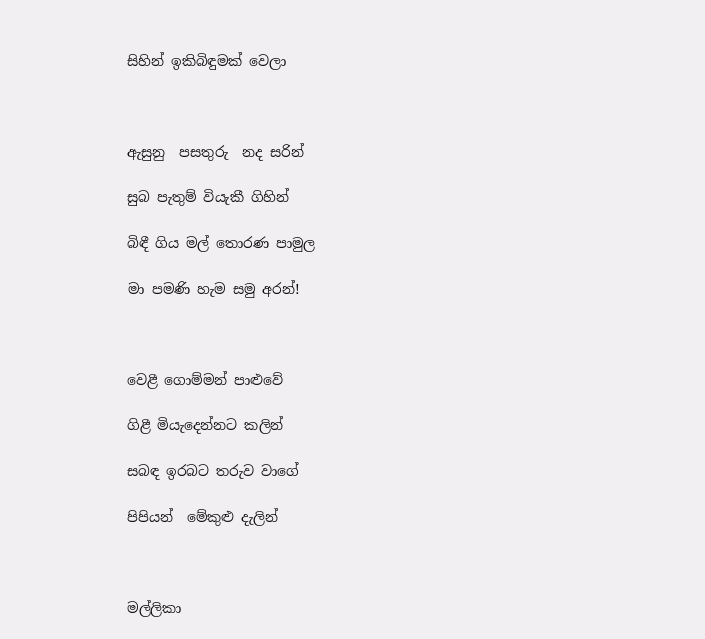සිහින් ඉකිබිඳුමක් වෙලා



ඇසුනු  පසතුරු  නද සරින්

සුබ පැතුම් වියැකී ගිහින්

බිඳී ගිය මල් තොරණ පාමුල

මා පමණි හැම සමු අරන්!



වෙළී ගොම්මන් පාළුවේ

ගිළී මියැදෙන්නට කලින්

සබඳ ඉරබට තරුව වාගේ

පිපියන්  මේකුළු දැලින්



මල්ලිකා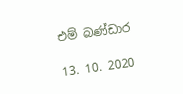එම් බණ්ඩාර

13. 10. 2020